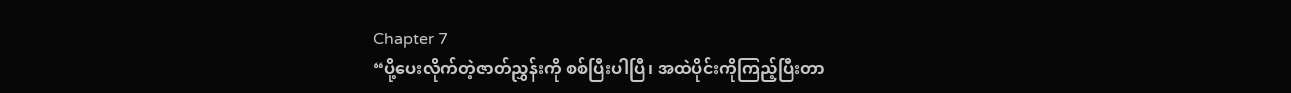Chapter 7
“ပို့ပေးလိုက်တဲ့ဇာတ်ညွှန်းကို စစ်ပြီးပါပြီ၊ အထဲပိုင်းကိုကြည့်ပြီးတာ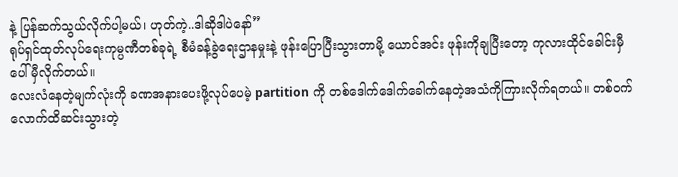နဲ့ ပြန်ဆက်သွယ်လိုက်ပါ့မယ်၊ ဟုတ်ကဲ့..ဒါဆိုဒါပဲနော်”
ရုပ်ရှင်ထုတ်လုပ်ရေးကုမ္ပဏီတစ်ခုရဲ့ စီမံခန့်ခွဲရေးဌာနမှုးနဲ့ ဖုန်းပြောပြီးသွားတာမို့ ယောင်အင်း ဖုန်းကိုချပြီးတော့ ကုလားထိုင်ခေါင်းမှီပေါ် မှီလိုက်တယ်။
လေးလံနေတဲ့မျက်လုံးကို ခဏအနားပေးဖို့လုပ်ပေမဲ့ partition ကို တစ်ဒေါက်ဒေါက်ခေါက်နေတဲ့အသံကိုကြားလိုက်ရတယ်။ တစ်ဝက်လောက်ထိဆင်းသွားတဲ့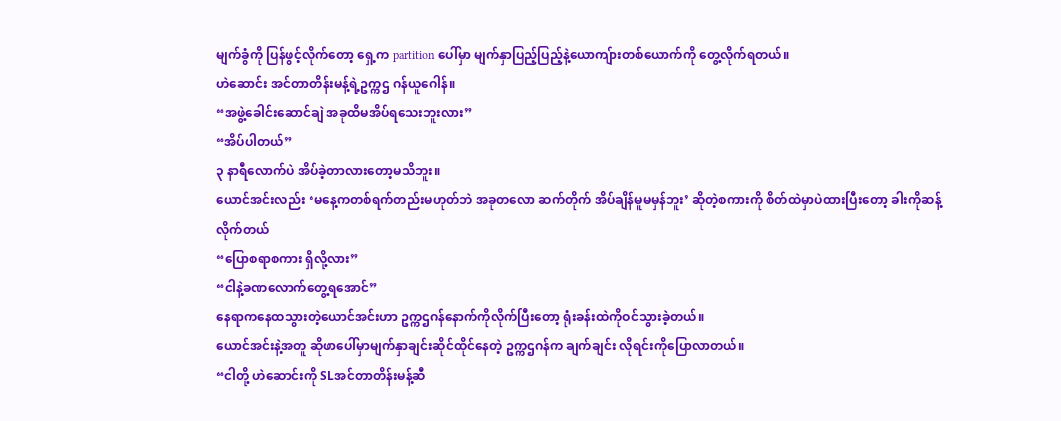မျက်ခွံကို ပြန်ဖွင့်လိုက်တော့ ရှေ့က partition ပေါ်မှာ မျက်နှာပြည့်ပြည့်နဲ့ယောကျ်ားတစ်ယောက်ကို တွေ့လိုက်ရတယ်။
ဟဲဆောင်း အင်တာတိန်းမန့်ရဲ့ဥက္ကဌ ဂန်ယူဂေါန်။
“အဖွဲ့ခေါင်းဆောင်ချဲ အခုထိမအိပ်ရသေးဘူးလား”
“အိပ်ပါတယ်”
၃ နာရီလောက်ပဲ အိပ်ခဲ့တာလားတော့မသိဘူး။
ယောင်အင်းလည်း ‘မနေ့ကတစ်ရက်တည်းမဟုတ်ဘဲ အခုတလော ဆက်တိုက် အိပ်ချိန်မူမမှန်ဘူး’ ဆိုတဲ့စကားကို စိတ်ထဲမှာပဲထားပြီးတော့ ခါးကိုဆန့်လိုက်တယ်
“ပြောစရာစကား ရှိလို့လား”
“ငါနဲ့ခဏလောက်တွေ့ရအောင်”
နေရာကနေထသွားတဲ့ယောင်အင်းဟာ ဥက္ကဌဂန်နောက်ကိုလိုက်ပြီးတော့ ရုံးခန်းထဲကိုဝင်သွားခဲ့တယ်။
ယောင်အင်းနဲ့အတူ ဆိုဖာပေါ်မှာမျက်နှာချင်းဆိုင်ထိုင်နေတဲ့ ဥက္ကဌဂန်က ချက်ချင်း လိုရင်းကိုပြောလာတယ်။
“ငါတို့ ဟဲဆောင်းကို SLအင်တာတိန်းမန့်ဆီ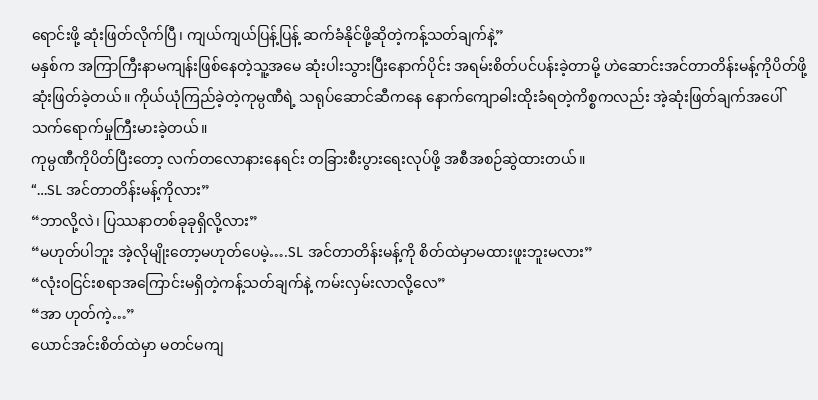ရောင်းဖို့ ဆုံးဖြတ်လိုက်ပြီ၊ ကျယ်ကျယ်ပြန့်ပြန့် ဆက်ခံနိုင်ဖို့ဆိုတဲ့ကန့်သတ်ချက်နဲ့”
မနှစ်က အကြာကြီးနာမကျန်းဖြစ်နေတဲ့သူ့အမေ ဆုံးပါးသွားပြီးနောက်ပိုင်း အရမ်းစိတ်ပင်ပန်းခဲ့တာမို့ ဟဲဆောင်းအင်တာတိန်းမန့်ကိုပိတ်ဖို့ ဆုံးဖြတ်ခဲ့တယ်။ ကိုယ်ယုံကြည်ခဲ့တဲ့ကုမ္ပဏီရဲ့ သရုပ်ဆောင်ဆီကနေ နောက်ကျောဓါးထိုးခံရတဲ့ကိစ္စကလည်း အဲ့ဆုံးဖြတ်ချက်အပေါ် သက်ရောက်မှုကြီးမားခဲ့တယ်။
ကုမ္ပဏီကိုပိတ်ပြီးတော့ လက်တလောနားနေရင်း တခြားစီးပွားရေးလုပ်ဖို့ အစီအစဉ်ဆွဲထားတယ်။
“…SL အင်တာတိန်းမန့်ကိုလား”
“ဘာလို့လဲ၊ ပြဿနာတစ်ခုခုရှိလို့လား”
“မဟုတ်ပါဘူး အဲ့လိုမျိုးတော့မဟုတ်ပေမဲ့….SL အင်တာတိန်းမန့်ကို စိတ်ထဲမှာမထားဖူးဘူးမလား”
“လုံးဝငြင်းစရာအကြောင်းမရှိတဲ့ကန့်သတ်ချက်နဲ့ ကမ်းလှမ်းလာလို့လေ”
“အာ ဟုတ်ကဲ့…”
ယောင်အင်းစိတ်ထဲမှာ မတင်မကျ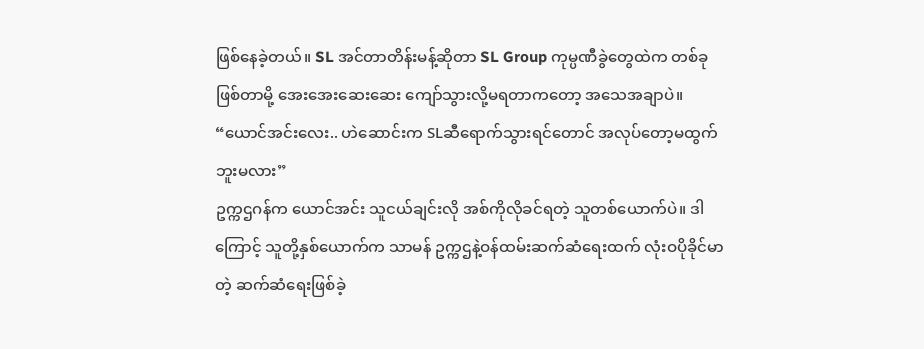ဖြစ်နေခဲ့တယ်။ SL အင်တာတိန်းမန့်ဆိုတာ SL Group ကုမ္ပဏီခွဲတွေထဲက တစ်ခုဖြစ်တာမို့ အေးအေးဆေးဆေး ကျော်သွားလို့မရတာကတော့ အသေအချာပဲ။
“ယောင်အင်းလေး.. ဟဲဆောင်းက SLဆီရောက်သွားရင်တောင် အလုပ်တော့မထွက်ဘူးမလား”
ဥက္ကဌဂန်က ယောင်အင်း သူငယ်ချင်းလို အစ်ကိုလိုခင်ရတဲ့ သူတစ်ယောက်ပဲ။ ဒါကြောင့် သူတို့နှစ်ယောက်က သာမန် ဥက္ကဌနဲ့ဝန်ထမ်းဆက်ဆံရေးထက် လုံးဝပိုခိုင်မာတဲ့ ဆက်ဆံရေးဖြစ်ခဲ့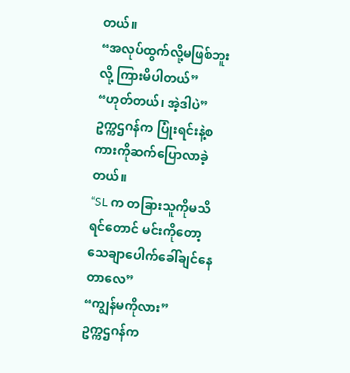တယ်။
“အလုပ်ထွက်လို့မဖြစ်ဘူးလို့ ကြားမိပါတယ်”
“ဟုတ်တယ်၊ အဲ့ဒါပဲ”
ဥက္ကဌဂန်က ပြုံးရင်းနဲ့စကားကိုဆက်ပြောလာခဲ့တယ်။
“SL က တခြားသူကိုမသိရင်တောင် မင်းကိုတော့ သေချာပေါက်ခေါ်ချင်နေတာလေ”
“ကျွန်မကိုလား”
ဥက္ကဌဂန်က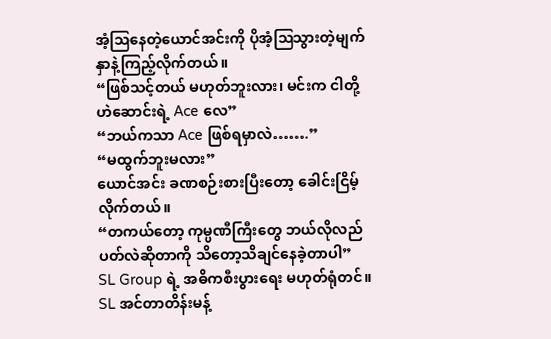အံ့ဩနေတဲ့ယောင်အင်းကို ပိုအံ့ဩသွားတဲ့မျက်နှာနဲ့ကြည့်လိုက်တယ်။
“ဖြစ်သင့်တယ် မဟုတ်ဘူးလား၊ မင်းက ငါတို့ဟဲဆောင်းရဲ့ Ace လေ”
“ဘယ်ကသာ Ace ဖြစ်ရမှာလဲ…….”
“မထွက်ဘူးမလား”
ယောင်အင်း ခဏစဉ်းစားပြီးတော့ ခေါင်းငြိမ့်လိုက်တယ်။
“တကယ်တော့ ကုမ္ပဏီကြီးတွေ ဘယ်လိုလည်ပတ်လဲဆိုတာကို သိတော့သိချင်နေခဲ့တာပါ”
SL Group ရဲ့ အဓိကစီးပွားရေး မဟုတ်ရုံတင်။ SL အင်တာတိန်းမန့်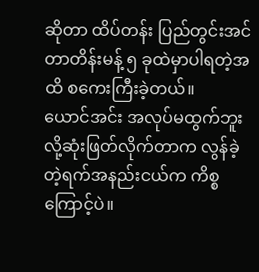ဆိုတာ ထိပ်တန်း ပြည်တွင်းအင်တာတိန်းမန့် ၅ ခုထဲမှာပါရတဲ့အထိ စကေးကြီးခဲ့တယ်။
ယောင်အင်း အလုပ်မထွက်ဘူးလို့ဆုံးဖြတ်လိုက်တာက လွန်ခဲ့တဲ့ရက်အနည်းငယ်က ကိစ္စကြောင့်ပဲ။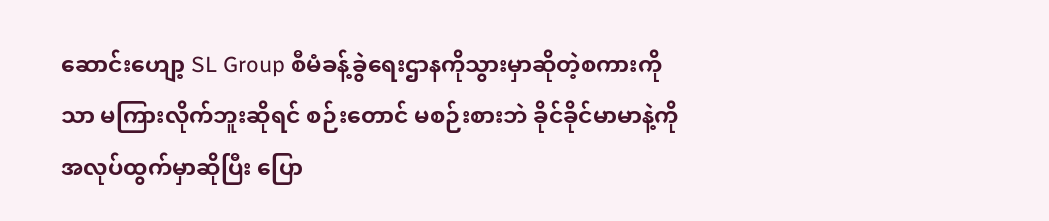ဆောင်းဟျော့ SL Group စီမံခန့်ခွဲရေးဌာနကိုသွားမှာဆိုတဲ့စကားကိုသာ မကြားလိုက်ဘူးဆိုရင် စဉ်းတောင် မစဉ်းစားဘဲ ခိုင်ခိုင်မာမာနဲ့ကို အလုပ်ထွက်မှာဆိုပြီး ပြော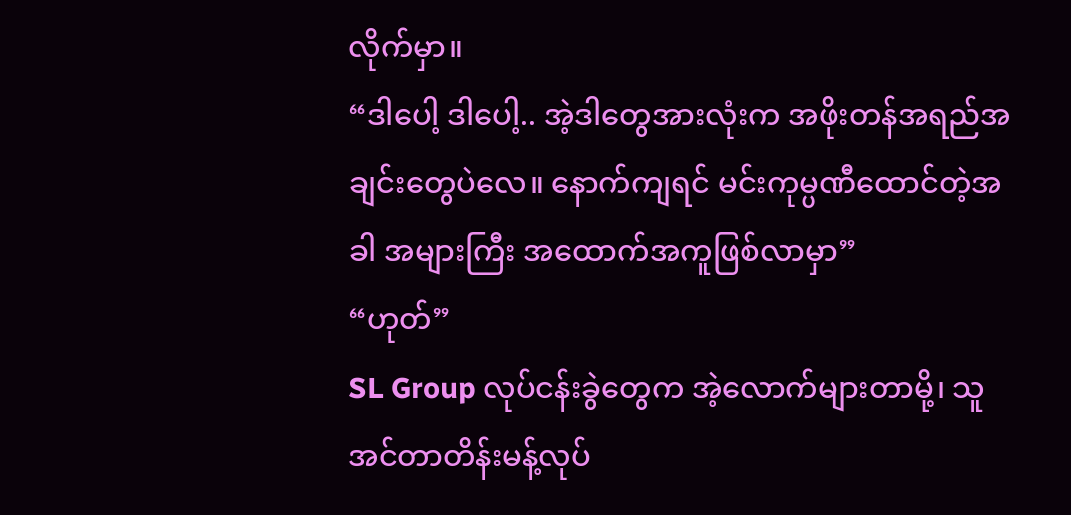လိုက်မှာ။
“ဒါပေါ့ ဒါပေါ့.. အဲ့ဒါတွေအားလုံးက အဖိုးတန်အရည်အချင်းတွေပဲလေ။ နောက်ကျရင် မင်းကုမ္ပဏီထောင်တဲ့အခါ အများကြီး အထောက်အကူဖြစ်လာမှာ”
“ဟုတ်”
SL Group လုပ်ငန်းခွဲတွေက အဲ့လောက်များတာမို့၊ သူ အင်တာတိန်းမန့်လုပ်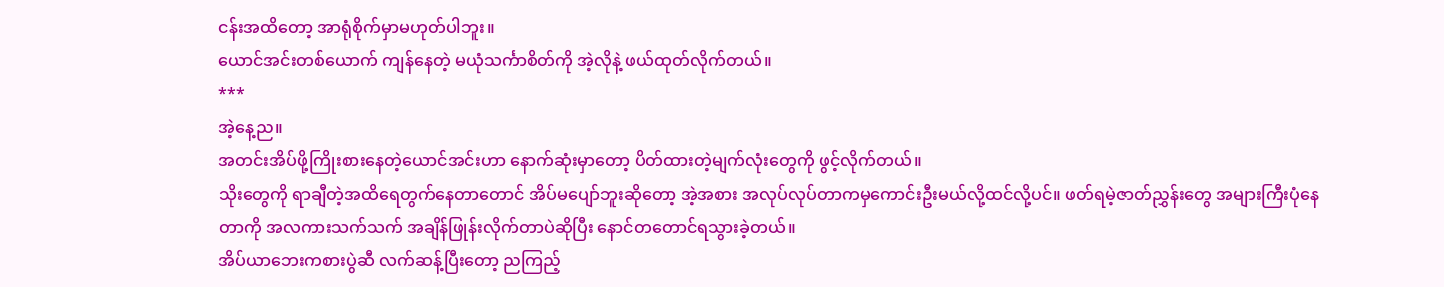ငန်းအထိတော့ အာရုံစိုက်မှာမဟုတ်ပါဘူး။
ယောင်အင်းတစ်ယောက် ကျန်နေတဲ့ မယုံသင်္ကာစိတ်ကို အဲ့လိုနဲ့ ဖယ်ထုတ်လိုက်တယ်။
***
အဲ့နေ့ည။
အတင်းအိပ်ဖို့ကြိုးစားနေတဲ့ယောင်အင်းဟာ နောက်ဆုံးမှာတော့ ပိတ်ထားတဲ့မျက်လုံးတွေကို ဖွင့်လိုက်တယ်။
သိုးတွေကို ရာချီတဲ့အထိရေတွက်နေတာတောင် အိပ်မပျော်ဘူးဆိုတော့ အဲ့အစား အလုပ်လုပ်တာကမှကောင်းဦးမယ်လို့ထင်လို့ပင်။ ဖတ်ရမဲ့ဇာတ်ညွှန်းတွေ အများကြီးပုံနေတာကို အလကားသက်သက် အချိန်ဖြုန်းလိုက်တာပဲဆိုပြီး နောင်တတောင်ရသွားခဲ့တယ်။
အိပ်ယာဘေးကစားပွဲဆီ လက်ဆန့်ပြီးတော့ ညကြည့်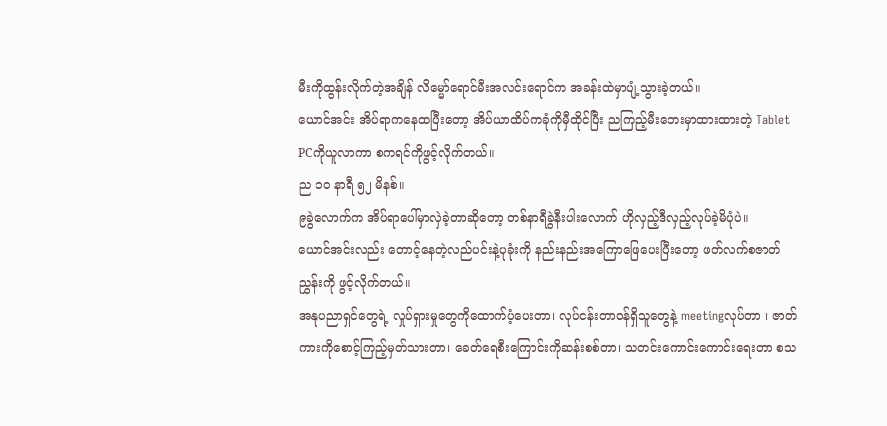မီးကိုထွန်းလိုက်တဲ့အချိန် လိမ္မော်ရောင်မီးအလင်းရောင်က အခန်းထဲမှာပျံ့သွားခဲ့တယ်။
ယောင်အင်း အိပ်ရာကနေထပြီးတော့ အိပ်ယာထိပ်ကခုံကိုမှီထိုင်ပြီး ညကြည့်မီးဘေးမှာထားထားတဲ့ Tablet PCကိုယူလာကာ စကရင်ကိုဖွင့်လိုက်တယ်။
ည ၁၀ နာရီ ၅၂ မိနစ်။
၉ခွဲလောက်က အိပ်ရာပေါ်မှာလှဲခဲ့တာဆိုတော့ တစ်နာရီခွဲနီးပါးလောက် ဟိုလှည့်ဒီလှည့်လုပ်ခဲ့မိပုံပဲ။
ယောင်အင်းလည်း တောင့်နေတဲ့လည်ပင်းနဲ့ပုခုံးကို နည်းနည်းအကြောဖြေပေးပြီးတော့ ဖတ်လက်စဇာတ်ညွှန်းကို ဖွင့်လိုက်တယ်။
အနုပညာရှင်တွေရဲ့ လှုပ်ရှားမှုတွေကိုထောက်ပံ့ပေးတာ၊ လုပ်ငန်းတာဝန်ရှိသူတွေနဲ့ meetingလုပ်တာ ၊ ဇာတ်ကားကိုစောင့်ကြည့်မှတ်သားတာ၊ ခေတ်ရေစီးကြောင်းကိုဆန်းစစ်တာ၊ သတင်းကောင်းကောင်းရေးတာ စသ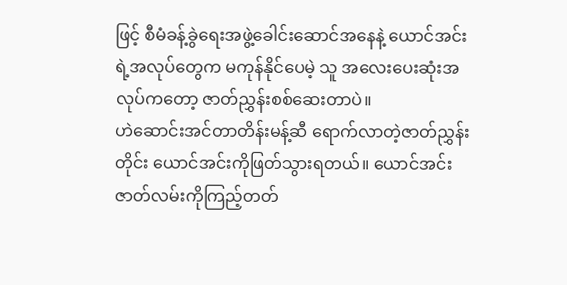ဖြင့် စီမံခန့်ခွဲရေးအဖွဲ့ခေါင်းဆောင်အနေနဲ့ ယောင်အင်းရဲ့အလုပ်တွေက မကုန်နိုင်ပေမဲ့ သူ အလေးပေးဆုံးအလုပ်ကတော့ ဇာတ်ညွှန်းစစ်ဆေးတာပဲ။
ဟဲဆောင်းအင်တာတိန်းမန့်ဆီ ရောက်လာတဲ့ဇာတ်ညွှန်းတိုင်း ယောင်အင်းကိုဖြတ်သွားရတယ်။ ယောင်အင်း ဇာတ်လမ်းကိုကြည့်တတ်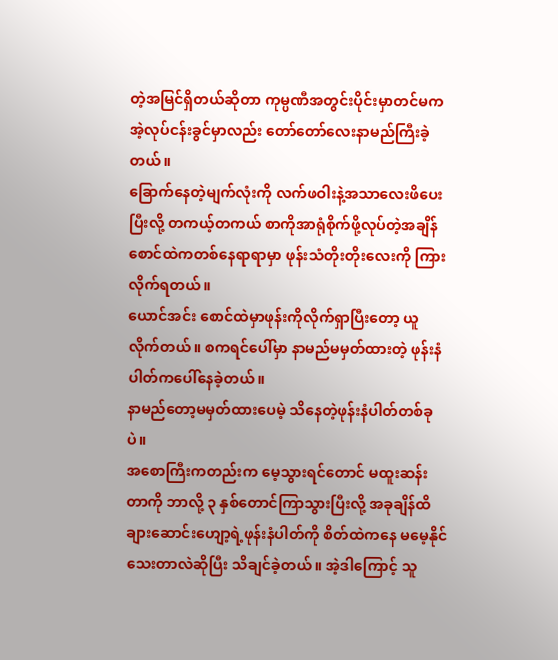တဲ့အမြင်ရှိတယ်ဆိုတာ ကုမ္ပဏီအတွင်းပိုင်းမှာတင်မက အဲ့လုပ်ငန်းခွင်မှာလည်း တော်တော်လေးနာမည်ကြီးခဲ့တယ်။
ခြောက်နေတဲ့မျက်လုံးကို လက်ဖဝါးနဲ့အသာလေးဖိပေးပြီးလို့ တကယ့်တကယ် စာကိုအာရုံစိုက်ဖို့လုပ်တဲ့အချိန် စောင်ထဲကတစ်နေရာရာမှာ ဖုန်းသံတိုးတိုးလေးကို ကြားလိုက်ရတယ်။
ယောင်အင်း စောင်ထဲမှာဖုန်းကိုလိုက်ရှာပြီးတော့ ယူလိုက်တယ်။ စကရင်ပေါ်မှာ နာမည်မမှတ်ထားတဲ့ ဖုန်းနံပါတ်ကပေါ်နေခဲ့တယ်။
နာမည်တော့မမှတ်ထားပေမဲ့ သိနေတဲ့ဖုန်းနံပါတ်တစ်ခုပဲ။
အစောကြီးကတည်းက မေ့သွားရင်တောင် မထူးဆန်းတာကို ဘာလို့ ၃ နှစ်တောင်ကြာသွားပြီးလို့ အခုချိန်ထိ ချားဆောင်းဟျော့ရဲ့ဖုန်းနံပါတ်ကို စိတ်ထဲကနေ မမေ့နိုင်သေးတာလဲဆိုပြီး သိချင်ခဲ့တယ်။ အဲ့ဒါကြောင့် သူ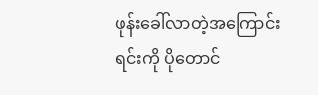ဖုန်းခေါ်လာတဲ့အကြောင်းရင်းကို ပိုတောင်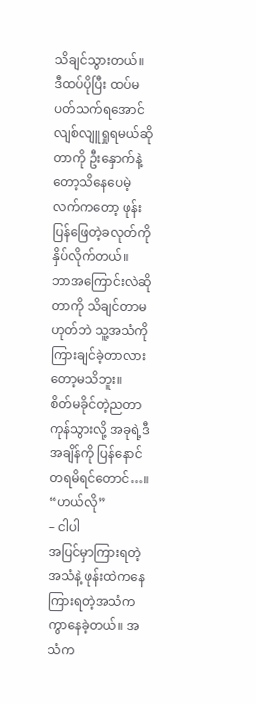သိချင်သွားတယ်။
ဒီထပ်ပိုပြီး ထပ်မပတ်သက်ရအောင် လျစ်လျူရှုရမယ်ဆိုတာကို ဦးနှောက်နဲ့တော့သိနေပေမဲ့ လက်ကတော့ ဖုန်းပြန်ဖြေတဲ့ခလုတ်ကို နှိပ်လိုက်တယ်။
ဘာအကြောင်းလဲဆိုတာကို သိချင်တာမဟုတ်ဘဲ သူ့အသံကိုကြားချင်ခဲ့တာလားတော့မသိဘူး။
စိတ်မခိုင်တဲ့ညတာကုန်သွားလို့ အခုရဲ့ဒီအချိန်ကို ပြန်နောင်တရမိရင်တောင်…။
“ဟယ်လို”
– ငါပါ
အပြင်မှာကြားရတဲ့အသံနဲ့ ဖုန်းထဲကနေကြားရတဲ့အသံက ကွာနေခဲ့တယ်။ အသံက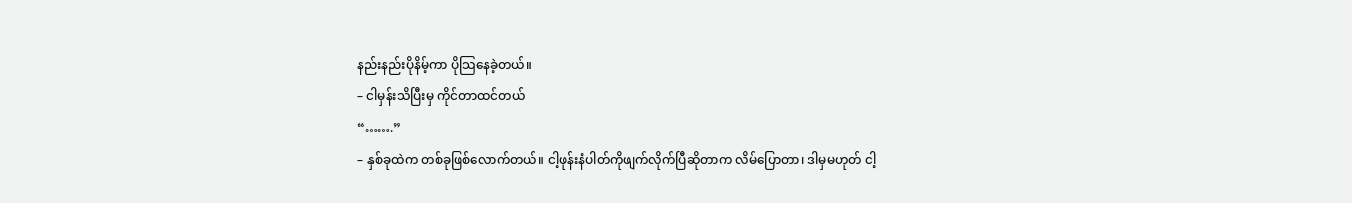နည်းနည်းပိုနိမ့်ကာ ပိုသြနေခဲ့တယ်။
– ငါမှန်းသိပြီးမှ ကိုင်တာထင်တယ်
“…….”
– နှစ်ခုထဲက တစ်ခုဖြစ်လောက်တယ်။ ငါ့ဖုန်းနံပါတ်ကိုဖျက်လိုက်ပြီဆိုတာက လိမ်ပြောတာ၊ ဒါမှမဟုတ် ငါ့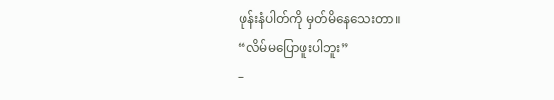ဖုန်းနံပါတ်ကို မှတ်မိနေသေးတာ။
“လိမ်မပြောဖူးပါဘူး”
–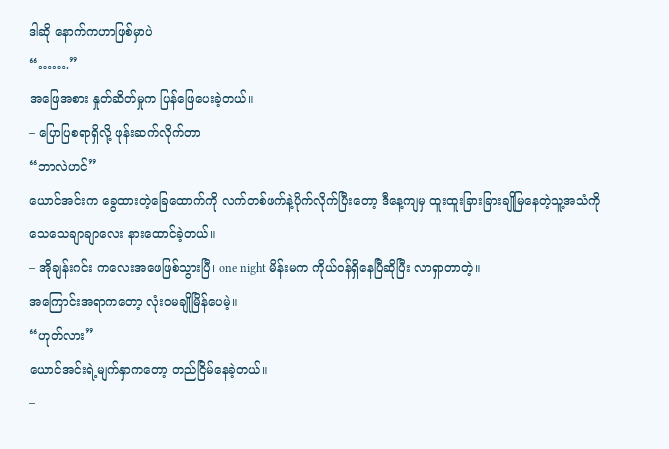ဒါဆို နောက်ကဟာဖြစ်မှာပဲ
“…….”
အဖြေအစား နှုတ်ဆိတ်မှုက ပြန်ဖြေပေးခဲ့တယ်။
– ပြောပြစရာရှိလို့ ဖုန်းဆက်လိုက်တာ
“ဘာလဲဟင်”
ယောင်အင်းက ခွေထားတဲ့ခြေထောက်ကို လက်တစ်ဖက်နဲ့ပိုက်လိုက်ပြီးတော့ ဒီနေ့ကျမှ ထူးထူးခြားခြားချိုမြနေတဲ့သူ့အသံကို သေသေချာချာလေး နားထောင်ခဲ့တယ်။
– အိုချန်းဂင်း ကလေးအဖေဖြစ်သွားပြီ၊ one night မိန်းမက ကိုယ်ဝန်ရှိနေပြီဆိုပြီး လာရှာတာတဲ့။
အကြောင်းအရာကတော့ လုံးဝမချိုမြိန်ပေမဲ့။
“ဟုတ်လား”
ယောင်အင်းရဲ့မျက်နှာကတော့ တည်ငြိမ်နေခဲ့တယ်။
–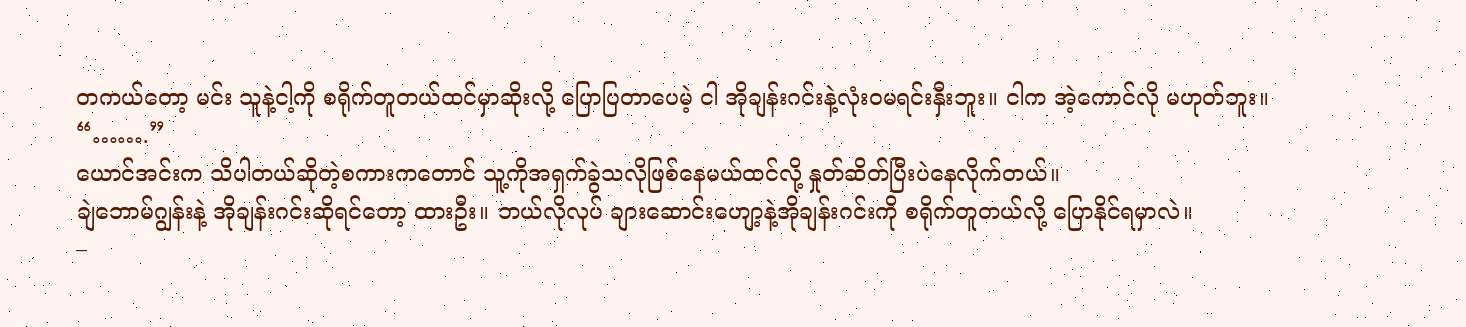တကယ်တော့ မင်း သူနဲ့ငါ့ကို စရိုက်တူတယ်ထင်မှာဆိုးလို့ ပြောပြတာပေမဲ့ ငါ အိုချန်းဂင်းနဲ့လုံးဝမရင်းနှီးဘူး။ ငါက အဲ့ကောင်လို မဟုတ်ဘူး။
“…….”
ယောင်အင်းက သိပါတယ်ဆိုတဲ့စကားကတောင် သူ့ကိုအရှက်ခွဲသလိုဖြစ်နေမယ်ထင်လို့ နှုတ်ဆိတ်ပြီးပဲနေလိုက်တယ်။
ချဲဘောမ်ဂျွန်းနဲ့ အိုချန်းဂင်းဆိုရင်တော့ ထားဦး။ ဘယ်လိုလုပ် ချားဆောင်းဟျော့နဲ့အိုချန်းဂင်းကို စရိုက်တူတယ်လို့ ပြောနိုင်ရမှာလဲ။
–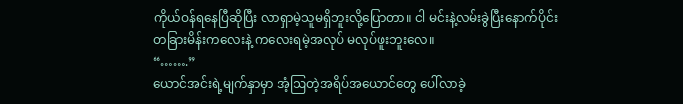ကိုယ်ဝန်ရနေပြီဆိုပြီး လာရှာမဲ့သူမရှိဘူးလို့ပြောတာ။ ငါ မင်းနဲ့လမ်းခွဲပြီးနောက်ပိုင်း တခြားမိန်းကလေးနဲ့ ကလေးရမဲ့အလုပ် မလုပ်ဖူးဘူးလေ။
“…….”
ယောင်အင်းရဲ့မျက်နှာမှာ အံ့ဩတဲ့အရိပ်အယောင်တွေ ပေါ်လာခဲ့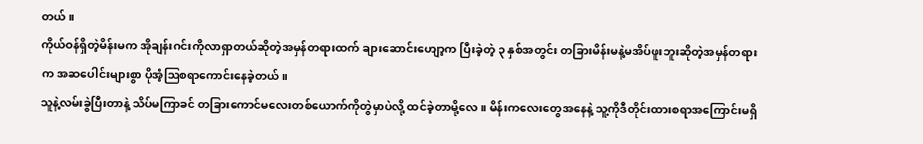တယ်။
ကိုယ်ဝန်ရှိတဲ့မိန်းမက အိုချန်းဂင်းကိုလာရှာတယ်ဆိုတဲ့အမှန်တရားထက် ချားဆောင်းဟျော့က ပြီးခဲ့တဲ့ ၃ နှစ်အတွင်း တခြားမိန်းမနဲ့မအိပ်ဖူးဘူးဆိုတဲ့အမှန်တရားက အဆပေါင်းများစွာ ပိုအံ့ဩစရာကောင်းနေခဲ့တယ်။
သူနဲ့လမ်းခွဲပြီးတာနဲ့ သိပ်မကြာခင် တခြားကောင်မလေးတစ်ယောက်ကိုတွဲမှာပဲလို့ ထင်ခဲ့တာမို့လေ။ မိန်းကလေးတွေအနေနဲ့ သူ့ကိုဒီတိုင်းထားစရာအကြောင်းမရှိ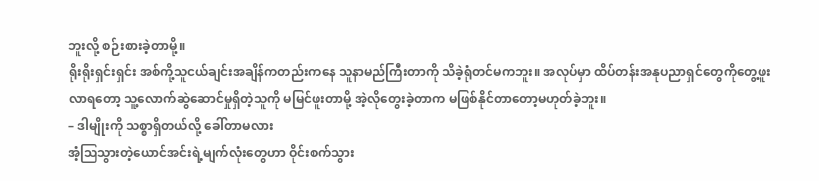ဘူးလို့ စဉ်းစားခဲ့တာမို့။
ရိုးရိုးရှင်းရှင်း အစ်ကို့သူငယ်ချင်းအချိန်ကတည်းကနေ သူနာမည်ကြီးတာကို သိခဲ့ရုံတင်မကဘူး။ အလုပ်မှာ ထိပ်တန်းအနုပညာရှင်တွေကိုတွေ့ဖူးလာရတော့ သူ့လောက်ဆွဲဆောင်မှုရှိတဲ့သူကို မမြင်ဖူးတာမို့ အဲ့လိုတွေးခဲ့တာက မဖြစ်နိုင်တာတော့မဟုတ်ခဲ့ဘူး။
– ဒါမျိုးကို သစ္စာရှိတယ်လို့ ခေါ်တာမလား
အံ့ဩသွားတဲ့ယောင်အင်းရဲ့မျက်လုံးတွေဟာ ဝိုင်းစက်သွား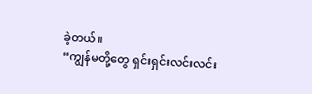ခဲ့တယ်။
“ကျွန်မတို့တွေ ရှင်းရှင်းလင်းလင်း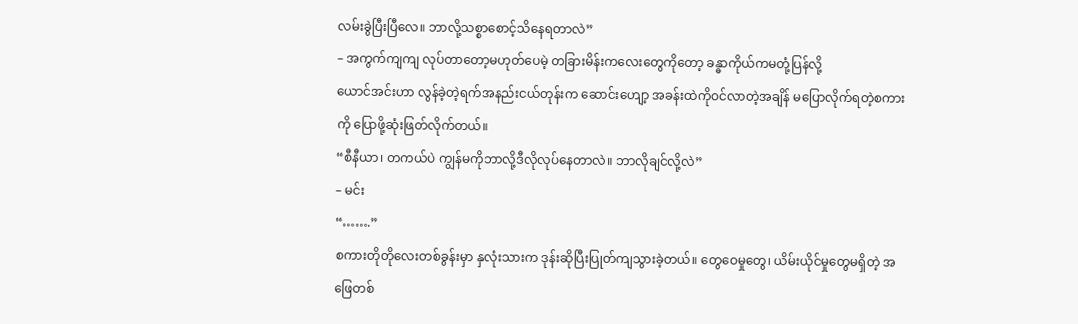လမ်းခွဲပြီးပြီလေ။ ဘာလို့သစ္စာစောင့်သိနေရတာလဲ”
– အကွက်ကျကျ လုပ်တာတော့မဟုတ်ပေမဲ့ တခြားမိန်းကလေးတွေကိုတော့ ခန္ဓာကိုယ်ကမတုံ့ပြန်လို့
ယောင်အင်းဟာ လွန်ခဲ့တဲ့ရက်အနည်းငယ်တုန်းက ဆောင်းဟျော့ အခန်းထဲကိုဝင်လာတဲ့အချိန် မပြောလိုက်ရတဲ့စကားကို ပြောဖို့ဆုံးဖြတ်လိုက်တယ်။
“စီနီယာ၊ တကယ်ပဲ ကျွန်မကိုဘာလို့ဒီလိုလုပ်နေတာလဲ။ ဘာလိုချင်လို့လဲ”
– မင်း
“…….”
စကားတိုတိုလေးတစ်ခွန်းမှာ နှလုံးသားက ဒုန်းဆိုပြီးပြုတ်ကျသွားခဲ့တယ်။ တွေဝေမှုတွေ၊ ယိမ်းယိုင်မှုတွေမရှိတဲ့ အဖြေတစ်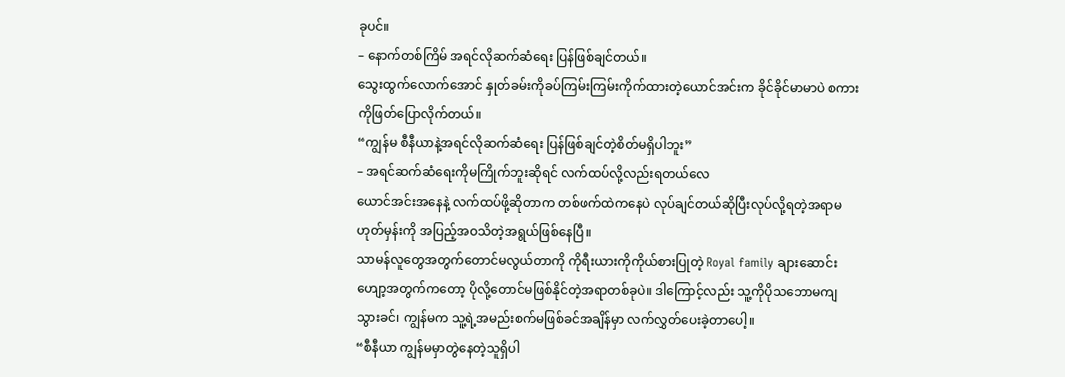ခုပင်။
– နောက်တစ်ကြိမ် အရင်လိုဆက်ဆံရေး ပြန်ဖြစ်ချင်တယ်။
သွေးထွက်လောက်အောင် နှုတ်ခမ်းကိုခပ်ကြမ်းကြမ်းကိုက်ထားတဲ့ယောင်အင်းက ခိုင်ခိုင်မာမာပဲ စကားကိုဖြတ်ပြောလိုက်တယ်။
“ကျွန်မ စီနီယာနဲ့အရင်လိုဆက်ဆံရေး ပြန်ဖြစ်ချင်တဲ့စိတ်မရှိပါဘူး”
– အရင်ဆက်ဆံရေးကိုမကြိုက်ဘူးဆိုရင် လက်ထပ်လို့လည်းရတယ်လေ
ယောင်အင်းအနေနဲ့ လက်ထပ်ဖို့ဆိုတာက တစ်ဖက်ထဲကနေပဲ လုပ်ချင်တယ်ဆိုပြီးလုပ်လို့ရတဲ့အရာမဟုတ်မှန်းကို အပြည့်အဝသိတဲ့အရွယ်ဖြစ်နေပြီ။
သာမန်လူတွေအတွက်တောင်မလွယ်တာကို ကိုရီးယားကိုကိုယ်စားပြုတဲ့ Royal family ချားဆောင်းဟျော့အတွက်ကတော့ ပိုလို့တောင်မဖြစ်နိုင်တဲ့အရာတစ်ခုပဲ။ ဒါကြောင့်လည်း သူ့ကိုပိုသဘောမကျသွားခင်၊ ကျွန်မက သူ့ရဲ့အမည်းစက်မဖြစ်ခင်အချိန်မှာ လက်လွှတ်ပေးခဲ့တာပေါ့။
“စီနီယာ ကျွန်မမှာတွဲနေတဲ့သူရှိပါ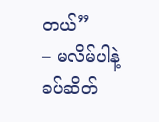တယ်”
– မလိမ်ပါနဲ့
ခပ်ဆိတ်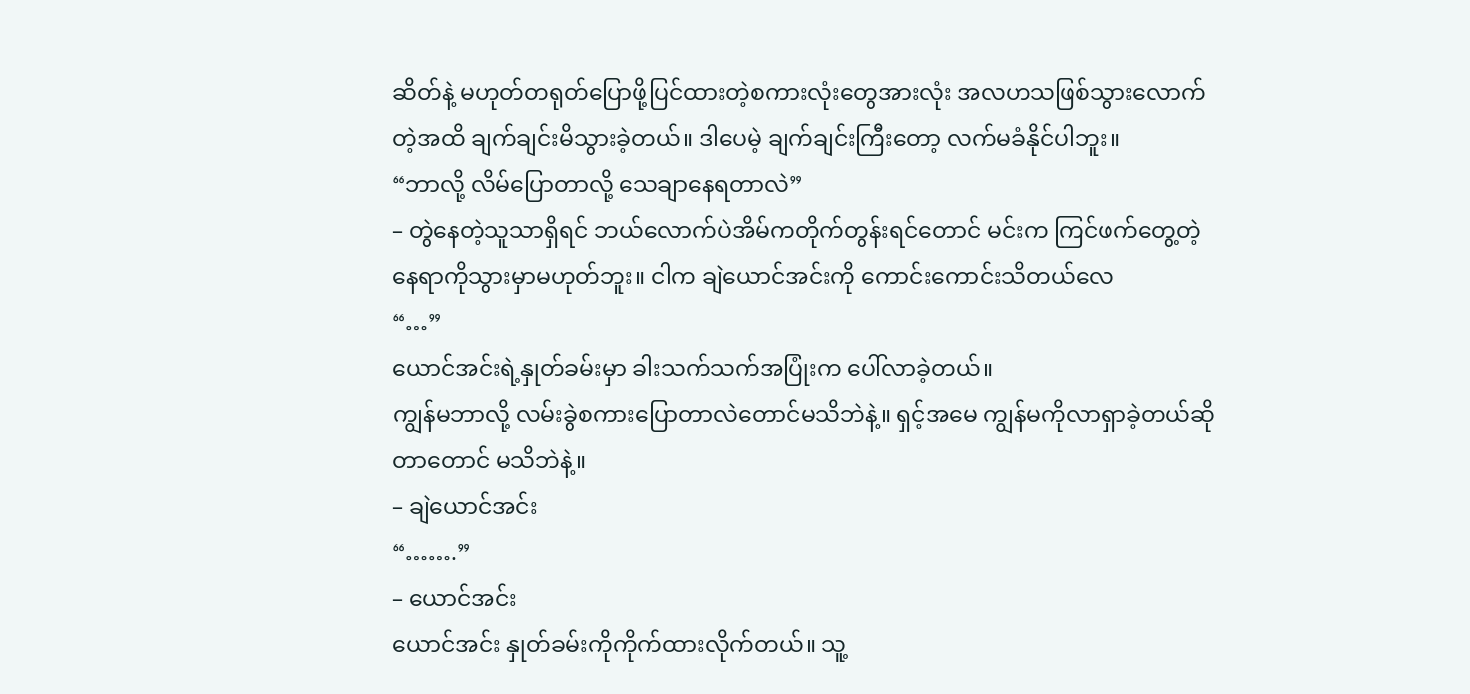ဆိတ်နဲ့ မဟုတ်တရုတ်ပြောဖို့ပြင်ထားတဲ့စကားလုံးတွေအားလုံး အလဟသဖြစ်သွားလောက်တဲ့အထိ ချက်ချင်းမိသွားခဲ့တယ်။ ဒါပေမဲ့ ချက်ချင်းကြီးတော့ လက်မခံနိုင်ပါဘူး။
“ဘာလို့ လိမ်ပြောတာလို့ သေချာနေရတာလဲ”
– တွဲနေတဲ့သူသာရှိရင် ဘယ်လောက်ပဲအိမ်ကတိုက်တွန်းရင်တောင် မင်းက ကြင်ဖက်တွေ့တဲ့နေရာကိုသွားမှာမဟုတ်ဘူး။ ငါက ချဲယောင်အင်းကို ကောင်းကောင်းသိတယ်လေ
“…”
ယောင်အင်းရဲ့နှုတ်ခမ်းမှာ ခါးသက်သက်အပြုံးက ပေါ်လာခဲ့တယ်။
ကျွန်မဘာလို့ လမ်းခွဲစကားပြောတာလဲတောင်မသိဘဲနဲ့။ ရှင့်အမေ ကျွန်မကိုလာရှာခဲ့တယ်ဆိုတာတောင် မသိဘဲနဲ့။
– ချဲယောင်အင်း
“…….”
– ယောင်အင်း
ယောင်အင်း နှုတ်ခမ်းကိုကိုက်ထားလိုက်တယ်။ သူ့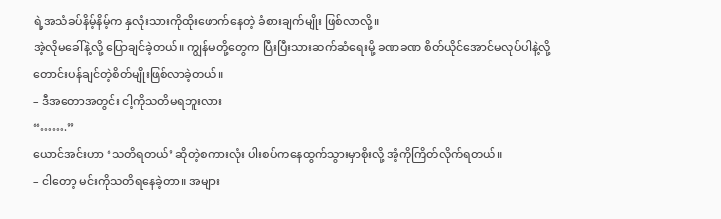ရဲ့အသံခပ်နိမ့်နိမ့်က နှလုံးသားကိုထိုးဖောက်နေတဲ့ ခံစားချက်မျိုး ဖြစ်လာလို့။
အဲ့လိုမခေါ်နဲ့လို့ ပြောချင်ခဲ့တယ်။ ကျွန်မတို့တွေက ပြီးပြီးသားဆက်ဆံရေးမို့ ခဏခဏ စိတ်ယိုင်အောင်မလုပ်ပါနဲ့လို့ တောင်းပန်ချင်တဲ့စိတ်မျိုးဖြစ်လာခဲ့တယ်။
– ဒီအတောအတွင်း ငါ့ကိုသတိမရဘူးလား
“…….”
ယောင်အင်းဟာ ‘သတိရတယ်’ ဆိုတဲ့စကားလုံး ပါးစပ်ကနေထွက်သွားမှာစိုးလို့ အံ့ကိုကြိတ်လိုက်ရတယ်။
– ငါတော့ မင်းကိုသတိရနေခဲ့တာ။ အများ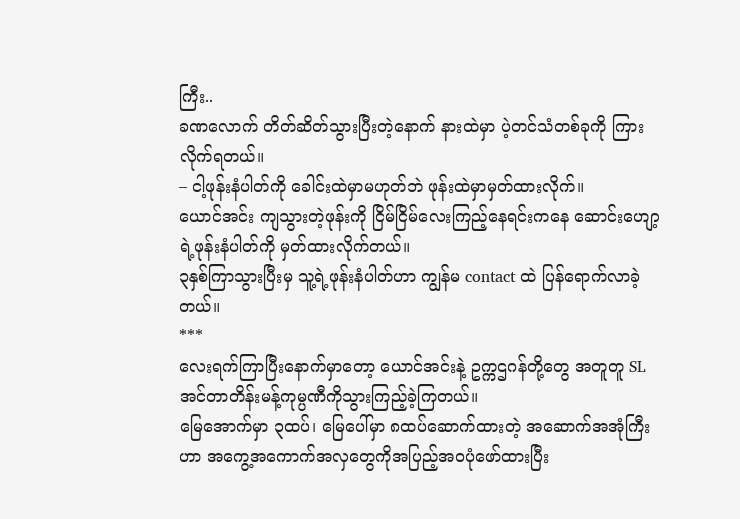ကြီး..
ခဏလောက် တိတ်ဆိတ်သွားပြီးတဲ့နောက် နားထဲမှာ ပဲ့တင်သံတစ်ခုကို ကြားလိုက်ရတယ်။
– ငါ့ဖုန်းနံပါတ်ကို ခေါင်းထဲမှာမဟုတ်ဘဲ ဖုန်းထဲမှာမှတ်ထားလိုက်။
ယောင်အင်း ကျသွားတဲ့ဖုန်းကို ငြိမ်ငြိမ်လေးကြည့်နေရင်းကနေ ဆောင်းဟျော့ရဲ့ဖုန်းနံပါတ်ကို မှတ်ထားလိုက်တယ်။
၃နှစ်ကြာသွားပြီးမှ သူ့ရဲ့ဖုန်းနံပါတ်ဟာ ကျွန်မ contact ထဲ ပြန်ရောက်လာခဲ့တယ်။
***
လေးရက်ကြာပြီးနောက်မှာတော့ ယောင်အင်းနဲ့ ဥက္ကဌဂန်တို့တွေ အတူတူ SL အင်တာတိန်းမန့်ကုမ္ပဏီကိုသွားကြည့်ခဲ့ကြတယ်။
မြေအောက်မှာ ၃ထပ်၊ မြေပေါ်မှာ ၈ထပ်ဆောက်ထားတဲ့ အဆောက်အအုံကြီးဟာ အကွေ့အကောက်အလှတွေကိုအပြည့်အဝပုံဖော်ထားပြီး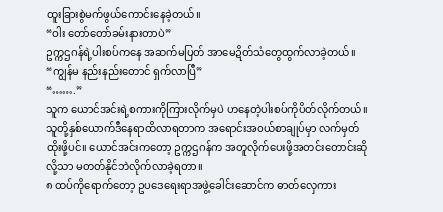ထူးခြားစွဲမက်ဖွယ်ကောင်းနေခဲ့တယ်။
“ဝါး တော်တော်ခမ်းနားတာပဲ”
ဥက္ကဌဂန်ရဲ့ပါးစပ်ကနေ အဆက်မပြတ် အာမေဍိတ်သံတွေထွက်လာခဲ့တယ်။
“ကျွန်မ နည်းနည်းတောင် ရှက်လာပြီ”
“…….”
သူက ယောင်အင်းရဲ့စကားကိုကြားလိုက်မှပဲ ဟနေတဲ့ပါးစပ်ကိုပိတ်လိုက်တယ်။
သူတို့နှစ်ယောက်ဒီနေရာထိလာရတာက အရောင်းအဝယ်စာချုပ်မှာ လက်မှတ်ထိုးဖို့ပင်။ ယောင်အင်းကတော့ ဥက္ကဌဂန်က အတူလိုက်ပေးဖို့အတင်းတောင်းဆိုလို့သာ မတတ်နိုင်ဘဲလိုက်လာခဲ့ရတာ။
၈ ထပ်ကိုရောက်တော့ ဥပဒေရေးရာအဖွဲ့ခေါင်းဆောင်က ဓာတ်လှေကား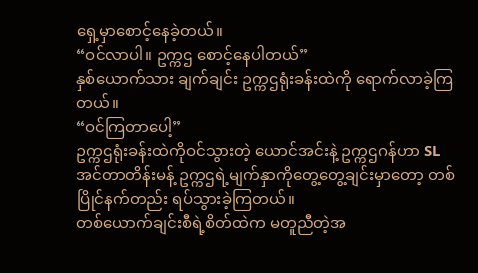ရှေ့မှာစောင့်နေခဲ့တယ်။
“ဝင်လာပါ။ ဥက္ကဌ စောင့်နေပါတယ်”
နှစ်ယောက်သား ချက်ချင်း ဥက္ကဌရုံးခန်းထဲကို ရောက်လာခဲ့ကြတယ်။
“ဝင်ကြတာပေါ့”
ဥက္ကဌရုံးခန်းထဲကိုဝင်သွားတဲ့ ယောင်အင်းနဲ့ ဥက္ကဌဂန်ဟာ SL အင်တာတိန်းမန့် ဥက္ကဌရဲ့မျက်နှာကိုတွေ့တွေ့ချင်းမှာတော့ တစ်ပြိုင်နက်တည်း ရပ်သွားခဲ့ကြတယ်။
တစ်ယောက်ချင်းစီရဲ့စိတ်ထဲက မတူညီတဲ့အ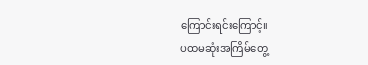ကြောင်းရင်းကြောင့်။
ပထမဆုံးအကြိမ်တွေ့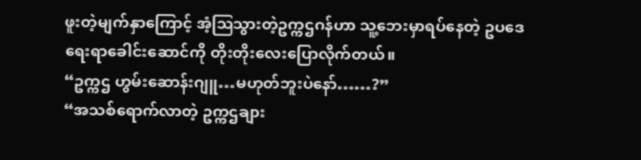ဖူးတဲ့မျက်နှာကြောင့် အံ့ဩသွားတဲ့ဥက္ကဌဂန်ဟာ သူ့ဘေးမှာရပ်နေတဲ့ ဥပဒေရေးရာခေါင်းဆောင်ကို တိုးတိုးလေးပြောလိုက်တယ်။
“ဥက္ကဌ ဟွမ်းဆောန်းဂျူ…မဟုတ်ဘူးပဲနော်……?”
“အသစ်ရောက်လာတဲ့ ဥက္ကဌချား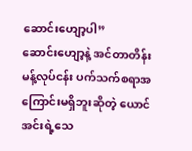ဆောင်းဟျော့ပါ”
ဆောင်းဟျော့နဲ့ အင်တာတိန်းမန့်လုပ်ငန်း ပက်သက်စရာအကြောင်းမရှိဘူးဆိုတဲ့ ယောင်အင်းရဲ့သေ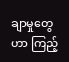ချာမှုတွေဟာ ကြည့်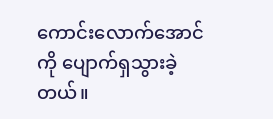ကောင်းလောက်အောင်ကို ပျောက်ရှသွားခဲ့တယ်။